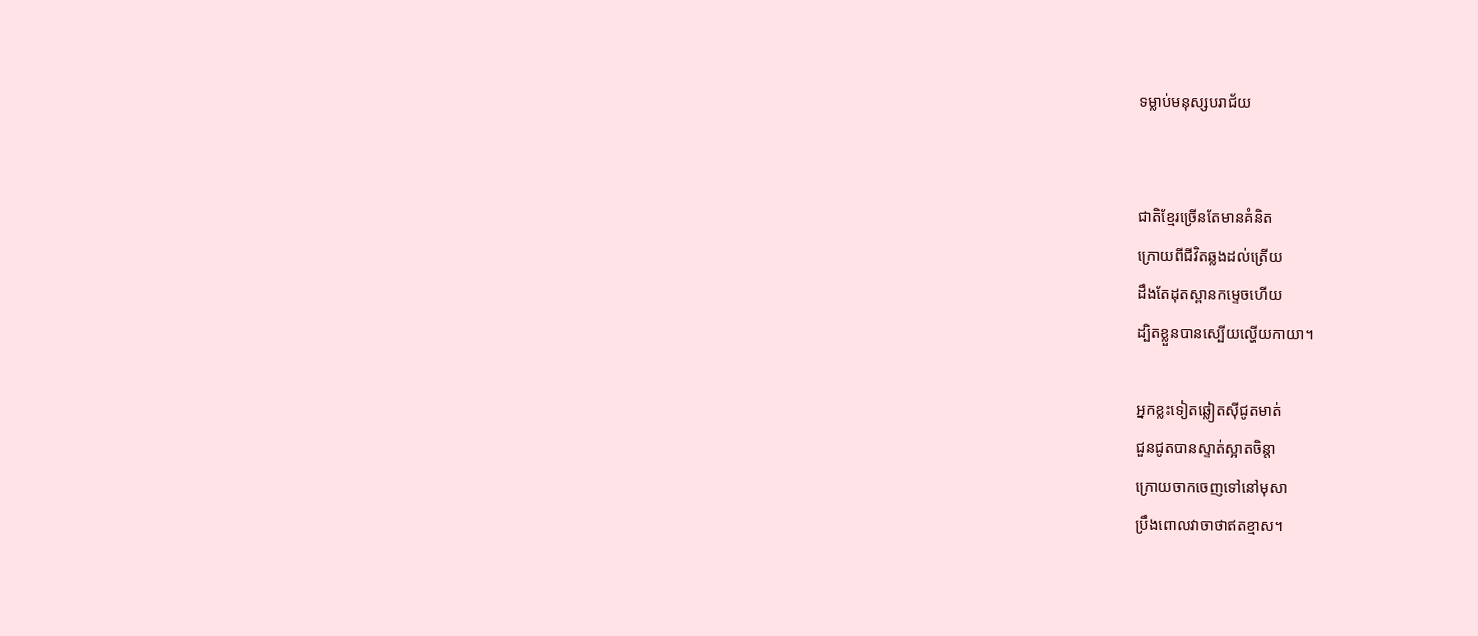ទម្លាប់មនុស្សបរាជ័យ


ជាតិខ្មែរច្រើនតែមានគំនិត
ក្រោយពីជីវិតឆ្លងដល់ត្រើយ
ដឹងតែដុតស្ពានកម្ទេចហើយ
ដ្បិតខ្លួនបានស្បើយល្ហើយកាយា។

អ្នកខ្លះទៀតឆ្លៀតស៊ីជូតមាត់
ជួនជូតបានស្ទាត់ស្អាតចិន្តា
ក្រោយចាកចេញទៅនៅមុសា
ប្រឹងពោលវាចាថាឥតខ្មាស។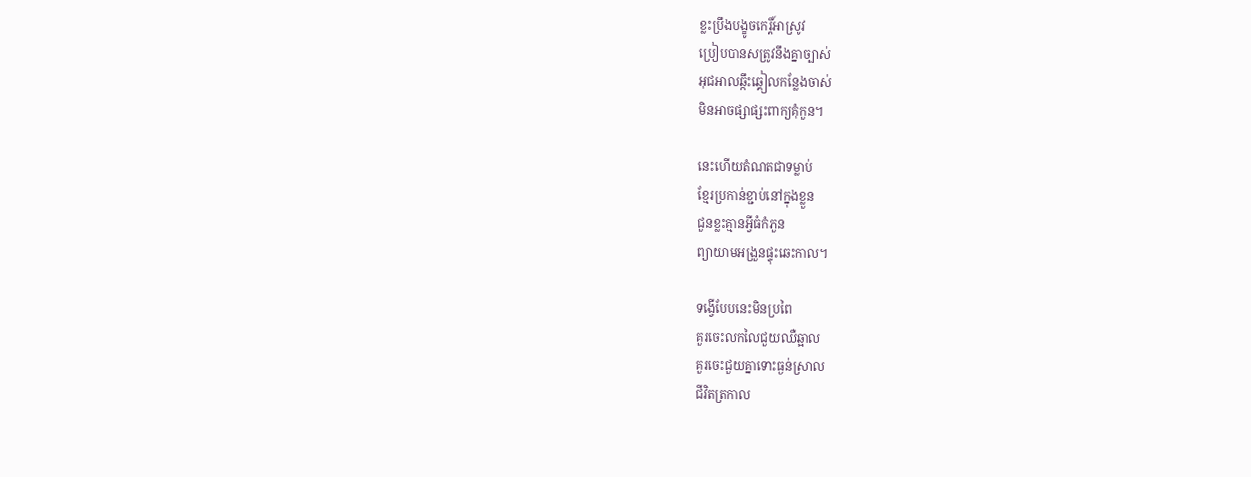ខ្លះប្រឹងបង្ខូចកេរ្តិ៍អាស្រូវ
ប្រៀបបានសត្រូវនឹងគ្នាច្បាស់
អុជអាលឆ្កឹះឆ្គៀលកន្លែងចាស់
មិនអាចផ្សាផ្សះពាក្យគុំកួន។

នេះហើយតំណតជាទម្លាប់
ខ្មែរប្រកាន់ខ្ជាប់នៅក្នុងខ្លួន
ជួនខ្លះគ្មានអ្វីធំកំភួន
ព្យាយាមអង្រួនផ្ទុះឆេះកាល។

ទង្វើបែបនេះមិនប្រពៃ
គួរចេះលកលៃជួយឈឺឆ្អាល
គួរចេះជួយគ្នាទោះធ្ងន់ស្រាល
ជីវិតត្រកាល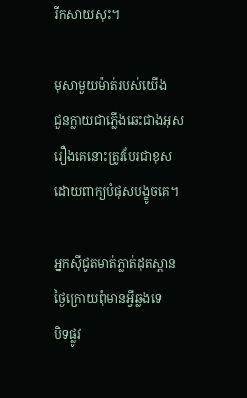រីកសាយសុះ។

មុសាមួយម៉ាត់របស់យើង
ជួនក្លាយជាភ្លើងឆេះជាងអុស
រឿងគេនោះត្រូវបែរជាខុស
ដោយពាក្យបំផុសបង្ខូចគេ។

អ្នកស៊ីជូតមាត់ភ្លាត់ដុតស្ពាន
ថ្ងៃក្រោយពុំមានអ្វីឆ្លងទេ
បិទផ្លូវ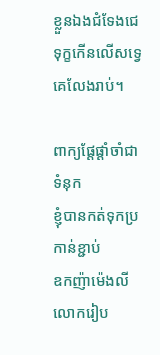ខ្លួនឯងជំទែងជេ
ទុក្ខកើនលើសទ្វេគេលែងរាប់។

ពាក្យផ្ដែផ្ដាំចាំជាទំនុក
ខ្ញុំបានកត់ទុកប្រកាន់ខ្ជាប់
ឧកញ៉ាម៉េងលីលោករៀប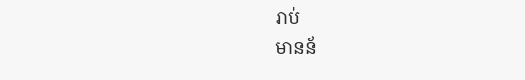រាប់
មានន័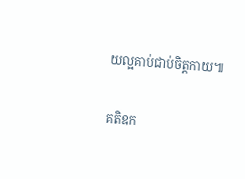យល្អគាប់ជាប់ចិត្តកាយ៕

គតិឧក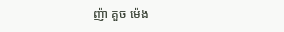ញ៉ា គួច ម៉េង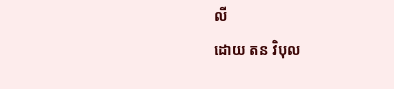លី
ដោយ តន វិបុល